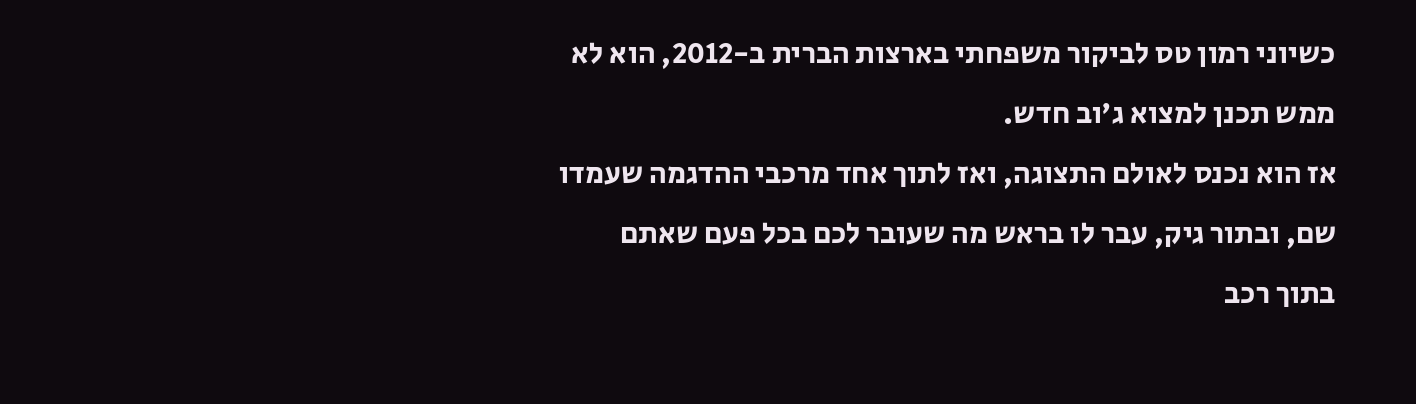כשיוני רמון טס לביקור משפחתי בארצות הברית ב-2012, הוא לא ממש תכנן למצוא ג'וב חדש.
אז הוא נכנס לאולם התצוגה, ואז לתוך אחד מרכבי ההדגמה שעמדו שם, ובתור גיק, עבר לו בראש מה שעובר לכם בכל פעם שאתם בתוך רכב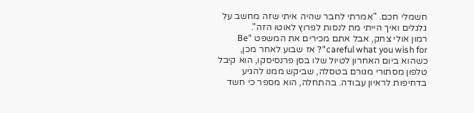חשמלי חכם. "אמרתי לחבר שהיה איתי שזה מחשב על גלגלים ואיך הייתי מת לנסות לפרוץ לאוטו הזה".
רמון אולי צחק, אבל אתם מכירים את המשפט "Be careful what you wish for"? אז שבוע לאחר מכן, כשהוא ביום האחרון לטיול שלו בסן פרנסיסקו, הוא קיבל טלפון מסתורי מגורם בטסלה, שביקש ממנו להגיע בדחיפות לראיון עבודה. בהתחלה, הוא מספר כי חשד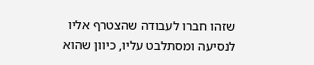שזהו חברו לעבודה שהצטרף אליו לנסיעה ומסתלבט עליו, כיוון שהוא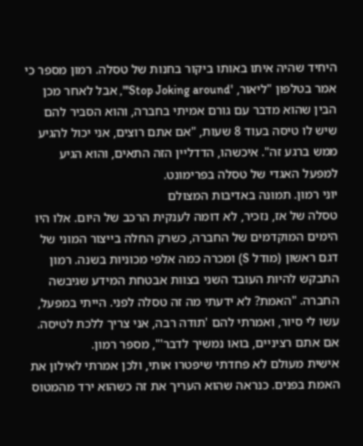היחיד שהיה איתו באותו ביקור בחנות של טסלה. רמון מספר כי אמר בטלפון "ליאור, 'Stop Joking around'", אבל לאחר מכן הבין שהוא מדבר עם גורם אמיתי בחברה, והוא הסביר להם שיש לו טיסה בעוד 8 שעות, "אם אתם רוצים, אני יכול להגיע ממש ברגע זה". איכשהו, הדדליין הזה התאים, והוא הגיע למפעל האגדי של טסלה בפרימונט.
יוני רמון. תמונה באדיבות המצולם
טסלה של אז, נזכיר, לא דומה לענקית הרכב של היום. אלו היו הימים המוקדמים של החברה, כשרק החלה בייצור המוני של דגם ראשון (מודל S) ומכרה כמה אלפי מכוניות בשנה. רמון התבקש להיות העובד השני בצוות אבטחת המידע שגיבשה החברה. "האמת? לא ידעתי מה זה טסלה לפני. הייתי במפעל, עשו לי סיור, ואמרתי להם 'תודה רבה, אני צריך ללכת לטיסה. אם אתם רציניים, בואו נמשיך לדבר'", מספר רמון.
אישית מעולם לא פחדתי שיפטרו אותי, ולכן אמרתי לאילון את האמת בפנים. כנראה שהוא העריך את זה כשהוא ירד מהמטוס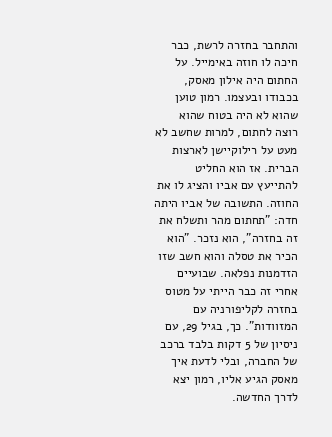והתחבר בחזרה לרשת, כבר חיכה לו חוזה באימייל. על החתום היה אילון מאסק, בכבודו ובעצמו. רמון טוען שהוא לא היה בטוח שהוא רוצה לחתום, למרות שחשב לא מעט על רילוקיישן לארצות הברית. אז הוא החליט להתייעץ עם אביו והציג לו את החוזה. התשובה של אביו היתה חדה: "תחתום מהר ותשלח את זה בחזרה", הוא נזכר. "הוא הכיר את טסלה והוא חשב שזו הזדמנות נפלאה. שבועיים אחרי זה כבר הייתי על מטוס בחזרה לקליפורניה עם המזוודות". כך, בגיל 29, עם ניסיון של 5 דקות בלבד ברכב של החברה, ובלי לדעת איך מאסק הגיע אליו, רמון יצא לדרך החדשה.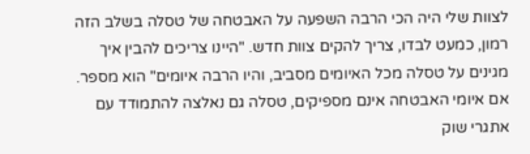לצוות שלי היה הכי הרבה השפעה על האבטחה של טסלה בשלב הזה רמון, כמעט לבדו, צריך להקים צוות חדש. "היינו צריכים להבין איך מגינים על טסלה מכל האיומים מסביב, והיו הרבה איומים" הוא מספר. אם איומי האבטחה אינם מספיקים, טסלה גם נאלצה להתמודד עם אתגרי שוק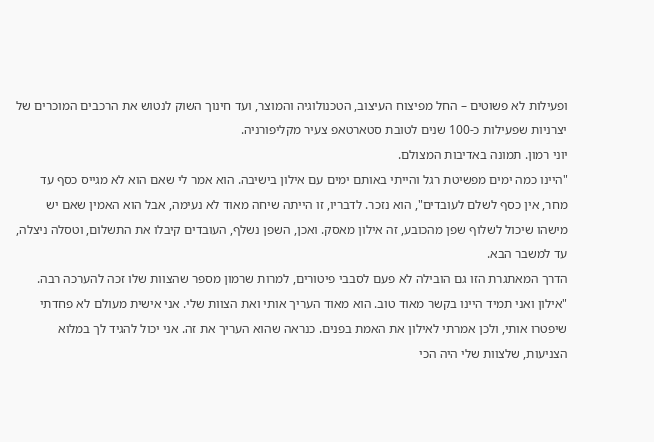ופעילות לא פשוטים – החל מפיצוח העיצוב, הטכנולוגיה והמוצר, ועד חינוך השוק לנטוש את הרכבים המוכרים של יצרניות שפעילות כ-100 שנים לטובת סטארטאפ צעיר מקליפורניה.
יוני רמון. תמונה באדיבות המצולם.
"היינו כמה ימים מפשיטת רגל והייתי באותם ימים עם אילון בישיבה. הוא אמר לי שאם הוא לא מגייס כסף עד מחר, אין כסף לשלם לעובדים", הוא נזכר. לדבריו, זו הייתה שיחה מאוד לא נעימה, אבל הוא האמין שאם יש מישהו שיכול לשלוף שפן מהכובע, זה אילון מאסק. ואכן, השפן נשלף, העובדים קיבלו את התשלום, וטסלה ניצלה, עד למשבר הבא.
הדרך המאתגרת הזו גם הובילה לא פעם לסבבי פיטורים, למרות שרמון מספר שהצוות שלו זכה להערכה רבה. "אילון ואני תמיד היינו בקשר מאוד טוב. הוא מאוד העריך אותי ואת הצוות שלי. אני אישית מעולם לא פחדתי שיפטרו אותי, ולכן אמרתי לאילון את האמת בפנים. כנראה שהוא העריך את זה. אני יכול להגיד לך במלוא הצניעות, שלצוות שלי היה הכי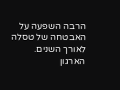הרבה השפעה על האבטחה של טסלה לאורך השנים. הארגון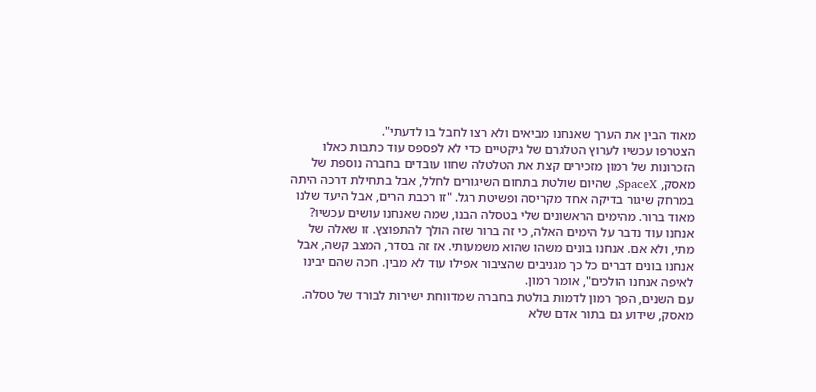מאוד הבין את הערך שאנחנו מביאים ולא רצו לחבל בו לדעתי".
הצטרפו עכשיו לערוץ הטלגרם של גיקטיים כדי לא לפספס עוד כתבות כאלו
הזכרונות של רמון מזכירים קצת את הטלטלה שחוו עובדים בחברה נוספת של מאסק, SpaceX, שהיום שולטת בתחום השיגורים לחלל, אבל בתחילת דרכה היתה במרחק שיגור בדיקה אחד מקריסה ופשיטת רגל. "זו רכבת הרים, אבל היעד שלנו מאוד ברור. מהימים הראשונים שלי בטסלה הבנו, שמה שאנחנו עושים עכשיו? אנחנו עוד נדבר על הימים האלה, כי זה ברור שזה הולך להתפוצץ. זו שאלה של מתי, ולא אם. אנחנו בונים משהו שהוא משמעותי. אז זה בסדר, המצב קשה, אבל אנחנו בונים דברים כל כך מגניבים שהציבור אפילו עוד לא מבין. חכה שהם יבינו לאיפה אנחנו הולכים", אומר רמון.
עם השנים, הפך רמון לדמות בולטת בחברה שמדווחת ישירות לבורד של טסלה. מאסק, שידוע גם בתור אדם שלא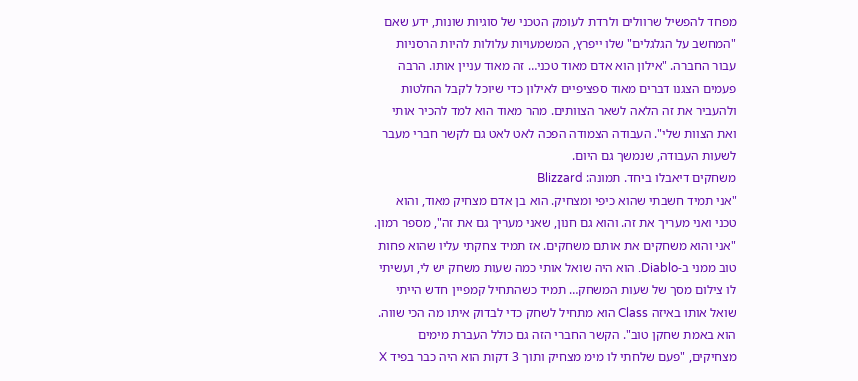מפחד להפשיל שרוולים ולרדת לעומק הטכני של סוגיות שונות, ידע שאם "המחשב על הגלגלים" שלו ייפרץ, המשמעויות עלולות להיות הרסניות עבור החברה. "אילון הוא אדם מאוד טכני… זה מאוד עניין אותו. הרבה פעמים הצגנו דברים מאוד ספציפיים לאילון כדי שיוכל לקבל החלטות ולהעביר את זה הלאה לשאר הצוותים. מהר מאוד הוא למד להכיר אותי ואת הצוות שלי". העבודה הצמודה הפכה לאט לאט גם לקשר חברי מעבר לשעות העבודה, שנמשך גם היום.
משחקים דיאבלו ביחד. תמונה: Blizzard
"אני תמיד חשבתי שהוא כיפי ומצחיק. הוא בן אדם מצחיק מאוד, והוא טכני ואני מעריך את זה. והוא גם חנון, שאני מעריך גם את זה", מספר רמון. "אני והוא משחקים את אותם משחקים. אז תמיד צחקתי עליו שהוא פחות טוב ממני ב-Diablo. הוא היה שואל אותי כמה שעות משחק יש לי, ועשיתי לו צילום מסך של שעות המשחק… תמיד כשהתחיל קמפיין חדש הייתי שואל אותו באיזה Class הוא מתחיל לשחק כדי לבדוק איתו מה הכי שווה. הוא באמת שחקן טוב". הקשר החברי הזה גם כולל העברת מימים מצחיקים, "פעם שלחתי לו מימ מצחיק ותוך 3 דקות הוא היה כבר בפיד X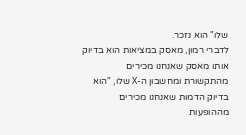שלו" הוא נזכר.
לדברי רמון, מאסק במציאות הוא בדיוק אותו מאסק שאנחנו מכירים מהתקשורת ומחשבון ה-X שלו, "הוא בדיוק הדמות שאנחנו מכירים מההופעות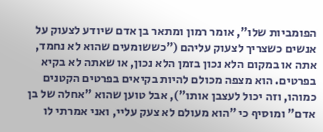הפומביות שלו", אומר רמון ומתאר בן אדם שיודע לצעוק על אנשים כשצריך לצעוק עליהם ("כששומעים שהוא לא נחמד, אתה או במקום הלא נכון בזמן הלא נכון, או שאתה לא בקיא בפרטים. הוא מצפה מכולם להיות בקיאים בפרטים הקטנים כמוהו, וזה יכול לעצבן אותו"), אבל טוען שהוא "אחלה של בן אדם" ומוסיף כי "הוא מעולם לא צעק עליי, ואני אמרתי לו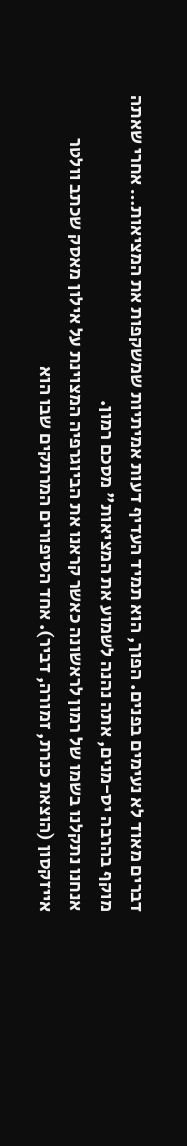דברים מאוד לא נעימים בפנים. הפוך, הוא תמיד העדיף דעות אמיתיות שמשקפות את המציאות… אחרי שאתה מוקף בהרבה יס-מנים, אתה נהנה לשמוע את המציאות" מסכם רמון.
אנחנו נתקלנו בשמו של רמון לראשונה כאשר קראנו את הביוגרפיה המצוינת על אילון מאסק שכתב וולטר אייזקסון (הוצאת כנרת, זמורה, דביר). אחד הסיפורים המרתקים שבו הוא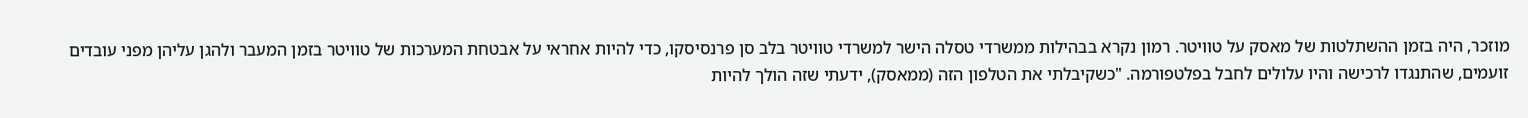מוזכר, היה בזמן ההשתלטות של מאסק על טוויטר. רמון נקרא בבהילות ממשרדי טסלה הישר למשרדי טוויטר בלב סן פרנסיסקו, כדי להיות אחראי על אבטחת המערכות של טוויטר בזמן המעבר ולהגן עליהן מפני עובדים זועמים, שהתנגדו לרכישה והיו עלולים לחבל בפלטפורמה. "כשקיבלתי את הטלפון הזה (ממאסק), ידעתי שזה הולך להיות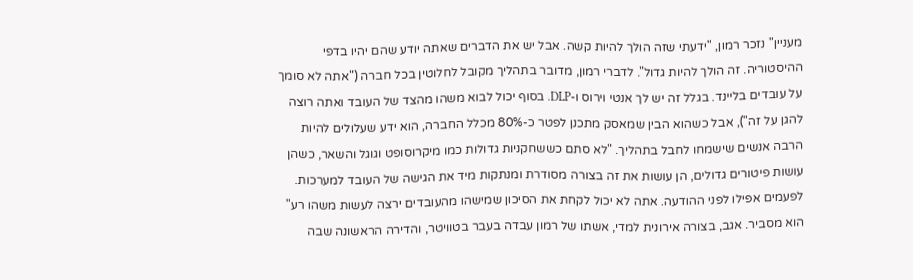מעניין" נזכר רמון, "ידעתי שזה הולך להיות קשה. אבל יש את הדברים שאתה יודע שהם יהיו בדפי ההיסטוריה. זה הולך להיות גדול". לדברי רמון, מדובר בתהליך מקובל לחלוטין בכל חברה ("אתה לא סומך על עובדים בליינד. בגלל זה יש לך אנטי וירוס ו-DLP. בסוף יכול לבוא משהו מהצד של העובד ואתה רוצה להגן על זה"), אבל כשהוא הבין שמאסק מתכנן לפטר כ-80% מכלל החברה, הוא ידע שעלולים להיות הרבה אנשים שישמחו לחבל בתהליך. "לא סתם כששחקניות גדולות כמו מיקרוסופט וגוגל והשאר, כשהן עושות פיטורים גדולים, הן עושות את זה בצורה מסודרת ומנתקות מיד את הגישה של העובד למערכות. לפעמים אפילו לפני ההודעה. אתה לא יכול לקחת את הסיכון שמישהו מהעובדים ירצה לעשות משהו רע" הוא מסביר. אגב, בצורה אירונית למדי, אשתו של רמון עבדה בעבר בטוויטר, והדירה הראשונה שבה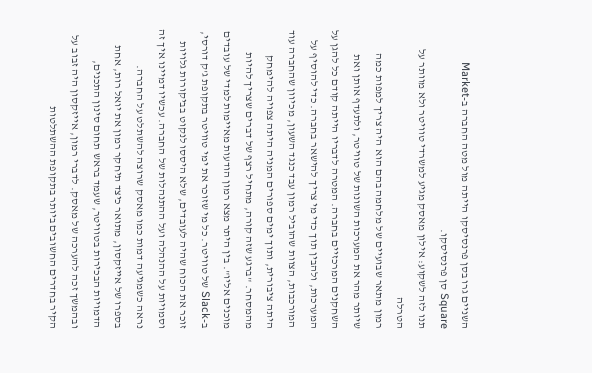השניים גרו בסן פרנסיסקו הייתה מול מטה החברה ב-Market Square סן פרנסיסקו.
תנו לזה לשקוע: אילון מאסק מגיע למשרדי טוויטר ולא מוותר על הטרלה
רמון מתאר שבועיים של מלחמה בהם הוא היה צריך למפות כמה שיותר מהר את המערכות השונות של טוויטר, ולתעדף אותן ואת השחקנים המרכזיים בחברה. המטרה לדבריו הייתה קודם כל להגן על המערכות, ולהבין תוך כדי מי צריך להישאר בחברה. כדי להוסיף על המורכבות, הצוות שהוביל רמון עבד כנגד השעון, מכיוון שהחברה עוד היתה ציבורית, ותוך ימים ספורים המניה היתה צפויה להימחק מהמסחר. "ברגע שזה קורה, מתחיל רצף של דברים שצריך להיות מוכנים אליו". בין היתר מצא רמון הודעות מאיימות למדי של עובדים ב-Slack של טוויטר. כל מי שזוכר את ימי טוויטר בתקופת ג'ק דורסי, זוכר את הכוח שהיה לעובדים, שלא היססו לנקוט בביקורות גלויות וסמויות על ההנהלה ועל ההתנהלות של החברה. עכשיו דמיינו איך זה נראה כשמגיעה דמות כמו מאסק שרוצה להשתלט על החברה.
בספרו של אייזקסון, מתואר כיצד תיחקר רמון את יואל רות, אחת הדמויות הבכירות בטוויטר, שעמד בראש תחום סינון התכנים, ובהמשך זכה להערכה של מאסק. לדברי רמון, אייזקסון היה זבוב על הקיר בחדרים החשובים ביותר בתקופת ההשתלטות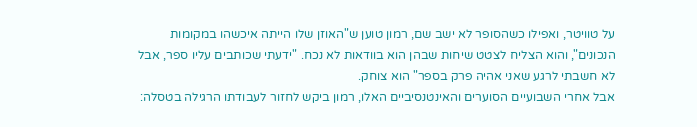על טוויטר, ואפילו כשהסופר לא ישב שם, רמון טוען ש"האוזן שלו הייתה איכשהו במקומות הנכונים", והוא הצליח לצטט שיחות שבהן הוא בוודאות לא נכח. "ידעתי שכותבים עליו ספר, אבל לא חשבתי לרגע שאני אהיה פרק בספר" הוא צוחק.
אבל אחרי השבועיים הסוערים והאינטנסיביים האלו, רמון ביקש לחזור לעבודתו הרגילה בטסלה: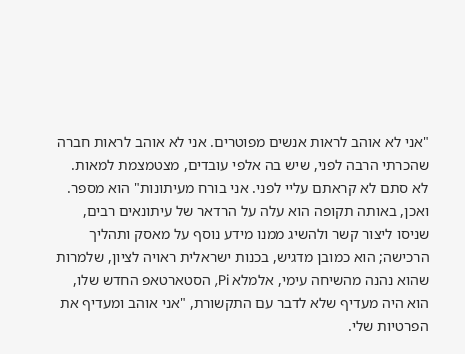"אני לא אוהב לראות אנשים מפוטרים. אני לא אוהב לראות חברה שהכרתי הרבה לפני, שיש בה אלפי עובדים, מצטמצמת למאות. לא סתם לא קראתם עליי לפני. אני בורח מעיתונות" הוא מספר. ואכן, באותה תקופה הוא עלה על הרדאר של עיתונאים רבים, שניסו ליצור קשר ולהשיג ממנו מידע נוסף על מאסק ותהליך הרכישה; הוא כמובן מדגיש, בכנות ישראלית ראויה לציון, שלמרות שהוא נהנה מהשיחה עימי, אלמלא Pi, הסטארטאפ החדש שלו, הוא היה מעדיף שלא לדבר עם התקשורת, "אני אוהב ומעדיף את הפרטיות שלי.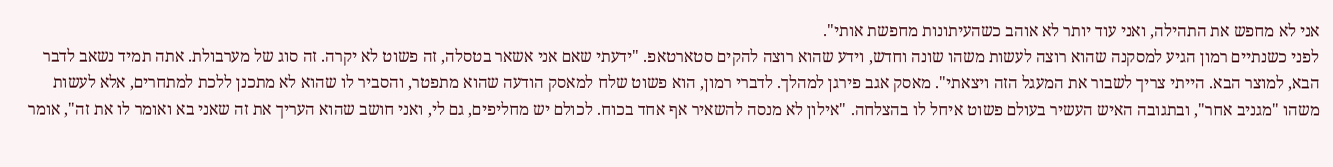אני לא מחפש את התהילה, ואני עוד יותר לא אוהב כשהעיתונות מחפשת אותי".
לפני כשנתיים רמון הגיע למסקנה שהוא רוצה לעשות משהו שונה וחדש, וידע שהוא רוצה להקים סטארטאפ. "ידעתי שאם אני אשאר בטסלה, זה פשוט לא יקרה. זה סוג של מערבולת. אתה תמיד נשאב לדבר הבא, למוצר הבא. הייתי צריך לשבור את המעגל הזה ויצאתי". מאסק אגב פירגן למהלך. לדברי רמון, הוא פשוט שלח למאסק הודעה שהוא מתפטר, והסביר לו שהוא לא מתכנן ללכת למתחרים, אלא לעשות משהו "מגניב אחר", ובתגובה האיש העשיר בעולם פשוט איחל לו בהצלחה. "אילון לא מנסה להשאיר אף אחד בכוח. לכולם יש מחליפים, גם לי, ואני חושב שהוא העריך את זה שאני בא ואומר לו את זה", אומר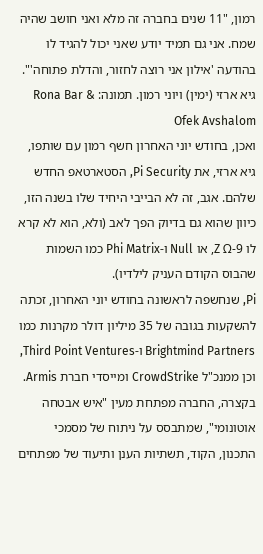רמון, "11 שנים בחברה זה מלא ואני חושב שהיה שמח. אני גם תמיד יודע שאני יכול להגיד לו בהודעה 'אילון אני רוצה לחזור, והדלת פתוחה'".
גיא ארזי (ימין) ויוני רמון. תמונה: Rona Bar & Ofek Avshalom
ואכן, בחודש יוני האחרון חשף רמון עם שותפו, גיא ארזי, את Pi Security, הסטארטאפ החדש שלהם. אגב, זה לא הבייבי היחיד שלו בשנה הזו, כיוון שהוא גם בדיוק הפך לאב (ולא, הוא לא קרא לו Z Ω-9, או Null ו-Phi Matrix כמו השמות שהבוס הקודם העניק לילדיו).
Pi, שנחשפה לראשונה בחודש יוני האחרון, זכתה להשקעות בגובה של 35 מיליון דולר מקרנות כמו Brightmind Partners ו-Third Point Ventures, וכן ממנכ"ל CrowdStrike ומייסדי חברת Armis.
בקצרה, החברה מפתחת מעין "איש אבטחה אוטונומי", שמתבסס על ניתוח של מסמכי התכנון, הקוד, תשתיות הענן ותיעוד של מפתחים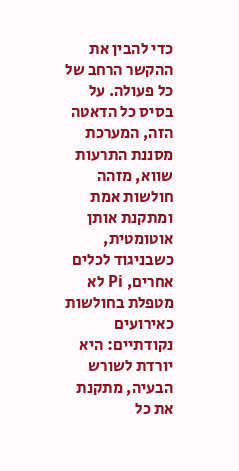כדי להבין את ההקשר הרחב של כל פעולה. על בסיס כל הדאטה הזה, המערכת מסננת התרעות שווא, מזהה חולשות אמת ומתקנת אותן אוטומטית, כשבניגוד לכלים אחרים, Pi לא מטפלת בחולשות כאירועים נקודתיים: היא יורדת לשורש הבעיה, מתקנת את כל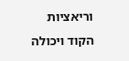וריאציות הקוד ויכולה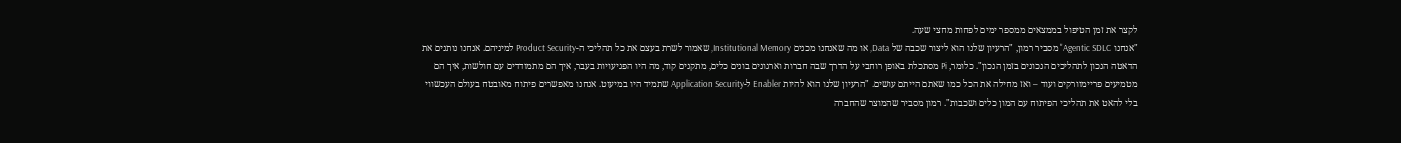לקצר את זמן הטיפול בממצאים ממספר ימים לפחות מחצי שעה.
"אנחנו Agentic SDLC" מסביר רמון, "הרעיון שלנו הוא ליצור שכבה של Data, או מה שאנחנו מכנים Institutional Memory, שאמור לשרת בעצם את כל תהליכי ה-Product Security למיניהם. אנחנו נותנים את הדאטה הנכון לתהליכים הנכונים בזמן הנכון". כלומר, Pi מסתכלת באופן רוחבי על הדרך שבה חברות וארגונים בונים כלים, מתקנים קוד, מה היו הפגיעויות בעבר, איך הם מתמודדים עם חולשות, איך הם מטמיעים פריימוורקים ועוד – ואז מחילה את הכל כמו שאתם הייתם עושים. "הרעיון שלנו הוא להיות Enabler ל-Application Security שתמיד היו במיעוט. אנחנו מאפשרים פיתוח מאובטח בעולם העכשווי בלי להאט את תהליכי הפיתוח עם המון כלים ושכבות". רמון מסביר שהמוצר שהחברה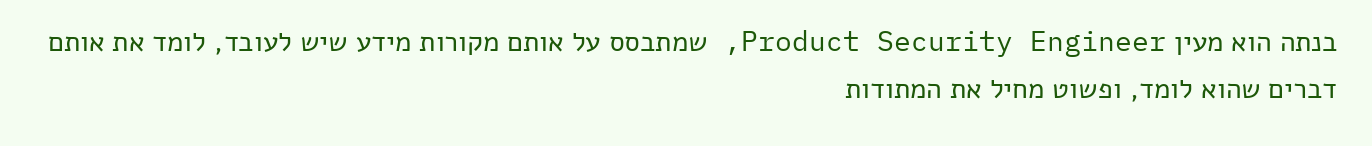בנתה הוא מעין Product Security Engineer, שמתבסס על אותם מקורות מידע שיש לעובד, לומד את אותם דברים שהוא לומד, ופשוט מחיל את המתודות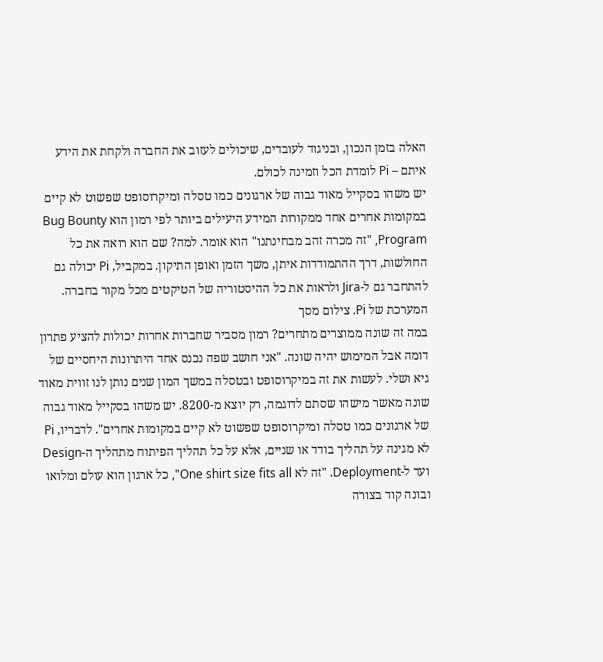האלה בזמן הנכון, ובניגוד לעובדים, שיכולים לעזוב את החברה ולקחת את הידע איתם – Pi לומדת הכל וזמינה לכולם.
יש משהו בסקייל מאוד גבוה של ארגונים כמו טסלה ומיקרוסופט שפשוט לא קיים במקומות אחרים אחד ממקורות המידע היעילים ביותר לפי רמון הוא Bug Bounty Program, "זה מכרה זהב מבחינתנו" הוא אומר. למה? שם הוא רואה את כל החולשות, דרך ההתמודדות איתן, משך הזמן ואופן התיקון. במקביל, Pi יכולה גם להתחבר גם ל-Jira ולראות את כל ההיסטוריה של הטיקטים מכל מקור בחברה. המערכת של Pi. צילום מסך
במה זה שונה ממוצרים מתחרים? רמון מסביר שחברות אחרות יכולות להציע פתרון דומה אבל המימוש יהיה שונה. "אני חושב שפה נכנס אחד היתרונות היחסיים של גיא ושלי. לעשות את זה במיקרוסופט ובטסלה במשך המון שנים נותן לנו זווית מאוד שונה מאשר מישהו שסתם לדוגמה, רק יוצא מ-8200. יש משהו בסקייל מאוד גבוה של ארגונים כמו טסלה ומיקרוסופט שפשוט לא קיים במקומות אחרים". לדבריו, Pi לא מגינה על תהליך בודד או שניים, אלא על כל תהליך הפיתוח מתהליך ה-Design ועד ל-Deployment. "זה לא One shirt size fits all", כל ארגון הוא עולם ומלואו ובונה קוד בצורה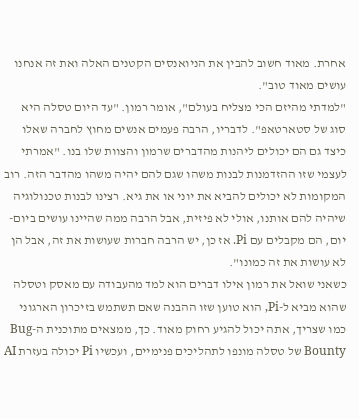אחרת. מאוד חשוב להבין את הניואנסים הקטנים האלה ואת זה אנחנו עושים מאוד טוב".
"למדתי מהיזם הכי מצליח בעולם", אומר רמון. "עד היום טסלה היא סוג של סטארטאפ". לדבריו, הרבה פעמים אנשים מחוץ לחברה שאלו כיצד גם הם יכולים ליהנות מהדברים שרמון והצוות שלו בנו. "אמרתי לעצמי שזו ההזדמנות לבנות משהו שגם להם יהיה משהו מהדבר הזה. רוב המקומות לא יכולים להביא את יוני או את גיא. רצינו לבנות טכנולוגיה שיהיה להם אותנו, אולי לא פיזית, אבל הרבה ממה שהיינו עושים ביום-יום, הם מקבלים עם Pi. אז כן, יש הרבה חברות שעושות את זה, אבל הן לא עושות את זה כמונו".
כשאני שואל את רמון אילו דברים הוא למד מהעבודה עם מאסק וטסלה שהוא מביא ל-Pi, הוא טוען שזו ההבנה שאם תשתמש בזיכרון הארגוני כמו שצריך, אתה יכול להגיע רחוק מאוד. כך, ממצאים מתוכנית ה-Bug Bounty של טסלה מונפו לתהליכים פנימיים, ועכשיו Pi יכולה בעזרת AI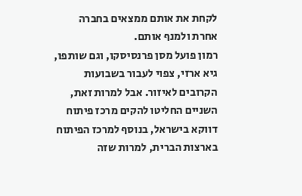לקחת את אותם ממצאים בחברה אחרת ולמנף אותם.
רמון פועל מסן פרנסיסקו, וגם שותפו, גיא ארזי, צפוי לעבור בשבועות הקרובים לאיזור. אבל למרות זאת, השניים החליטו להקים מרכז פיתוח דווקא בישראל, בנוסף למרכז הפיתוח בארצות הברית, למרות שזה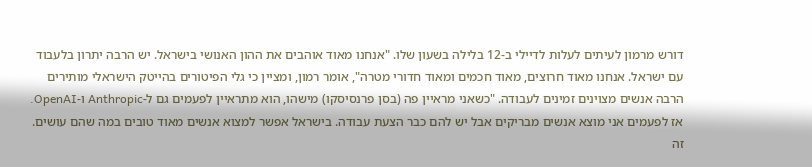דורש מרמון לעיתים לעלות לדיילי ב-12 בלילה בשעון שלו. "אנחנו מאוד אוהבים את ההון האנושי בישראל. יש הרבה יתרון בלעבוד עם ישראל. אנחנו מאוד חרוצים, מאוד חכמים ומאוד חדורי מטרה", אומר רמון, ומציין כי גלי הפיטורים בהייטק הישראלי מותירים הרבה אנשים מצוינים זמינים לעבודה. "כשאני מראיין פה (בסן פרנסיסקו) מישהו, הוא מתראיין לפעמים גם ל-Anthropic ו-OpenAI. אז לפעמים אני מוצא אנשים מבריקים אבל יש להם כבר הצעת עבודה. בישראל אפשר למצוא אנשים מאוד טובים במה שהם עושים. זה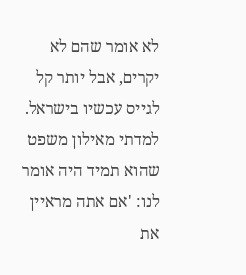לא אומר שהם לא יקרים, אבל יותר קל לגייס עכשיו בישראל. למדתי מאילון משפט שהוא תמיד היה אומר לנו: 'אם אתה מראיין את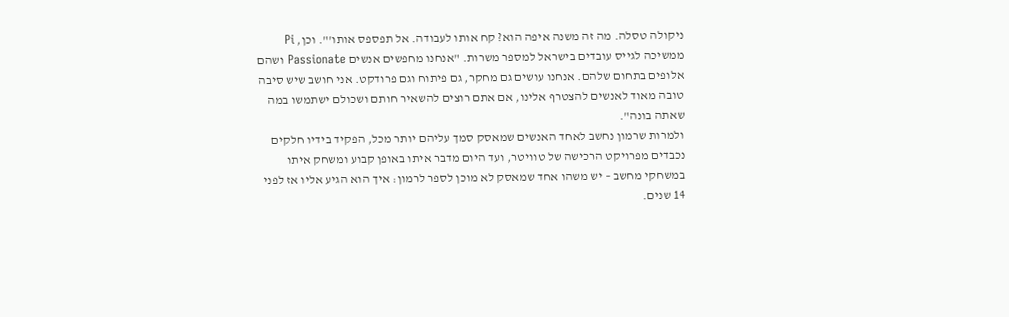ניקולה טסלה. מה זה משנה איפה הוא? קח אותו לעבודה. אל תפספס אותו'". וכן, Pi ממשיכה לגייס עובדים בישראל למספר משרות. "אנחנו מחפשים אנשים Passionate ושהם אלופים בתחום שלהם. אנחנו עושים גם מחקר, גם פיתוח וגם פרודקט. אני חושב שיש סיבה טובה מאוד לאנשים להצטרף אלינו, אם אתם רוצים להשאיר חותם ושכולם ישתמשו במה שאתה בונה".
ולמרות שרמון נחשב לאחד האנשים שמאסק סמך עליהם יותר מכל, הפקיד בידיו חלקים נכבדים מפרויקט הרכישה של טוויטר, ועד היום מדבר איתו באופן קבוע ומשחק איתו במשחקי מחשב – יש משהו אחד שמאסק לא מוכן לספר לרמון: איך הוא הגיע אליו אז לפני 14 שנים.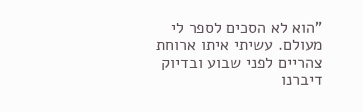"הוא לא הסכים לספר לי מעולם. עשיתי איתו ארוחת צהריים לפני שבוע ובדיוק דיברנו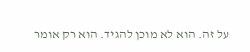על זה. הוא לא מוכן להגיד. הוא רק אומר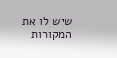שיש לו את המקורות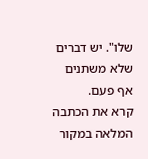שלו". יש דברים שלא משתנים אף פעם.
קרא את הכתבה המלאה במקור